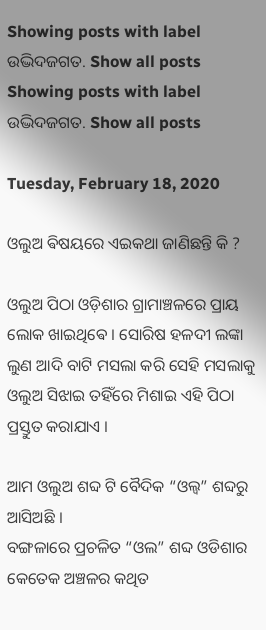Showing posts with label ଉଦ୍ଭିଦଜଗତ. Show all posts
Showing posts with label ଉଦ୍ଭିଦଜଗତ. Show all posts

Tuesday, February 18, 2020

ଓଲୁଅ ଵିଷୟରେ ଏଇକଥା ଜାଣିଛନ୍ତି କି ?

ଓଲୁଅ ପିଠା ଓଡ଼ିଶାର ଗ୍ରାମାଞ୍ଚଳରେ ପ୍ରାୟ ଲୋକ ଖାଇଥିଵେ । ସୋରିଷ ହଳଦୀ ଲଙ୍କା ଲୁଣ ଆଦି ବାଟି ମସଲା କରି ସେହି ମସଲାକୁ ଓଲୁଅ ସିଝାଇ ତହିଁରେ ମିଶାଇ ଏହି ପିଠା ପ୍ରସ୍ତୁତ କରାଯାଏ ।

ଆମ ଓଲୁଅ ଶବ୍ଦ ଟି ବୈଦିକ “ଓଲ୍ବ” ଶବ୍ଦରୁ ଆସିଅଛି ।
ବଙ୍ଗଳାରେ ପ୍ରଚଳିତ “ଓଲ” ଶବ୍ଦ ଓଡିଶାର କେତେକ ଅଞ୍ଚଳର କଥିତ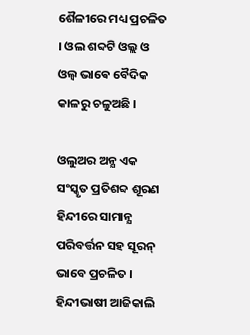ଶୈଳୀରେ ମଧ୍ୟ ପ୍ରଚଳିତ । ଓଲ ଶବ୍ଦଟି ଓଲ୍ଲ ଓ ଓଲ୍ଵ ଭାଵେ ବୈଦିକ କାଳରୁ ଚଳୁଅଛି ।

ଓଲୁଅର ଅନ୍ଯ ଏକ ସଂସ୍କୃତ ପ୍ରତିଶବ୍ଦ ଶୂରଣ
ହିନ୍ଦୀରେ ସାମାନ୍ଯ ପରିବର୍ତ୍ତନ ସହ ସୂରନ୍ ଭାବେ ପ୍ରଚଳିତ ।
ହିନ୍ଦୀଭାଷୀ ଆଜିକାଲି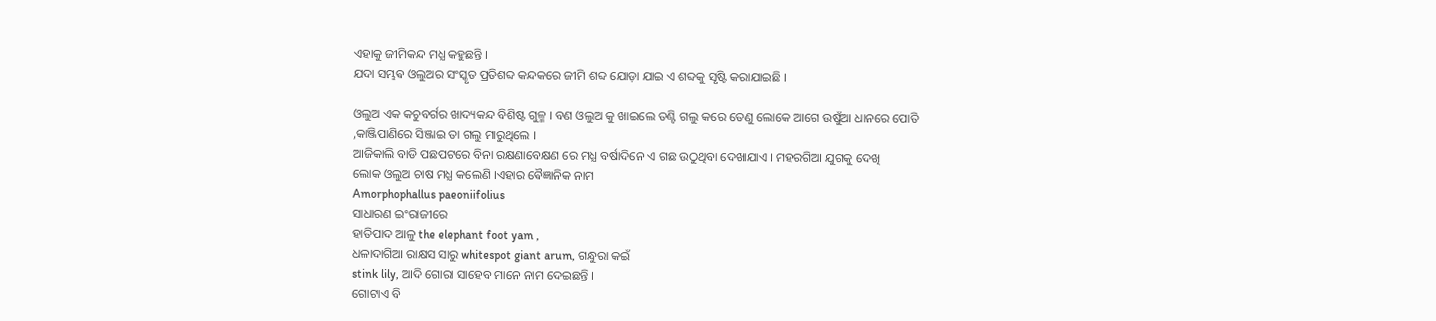ଏହାକୁ ଜୀମିକନ୍ଦ ମଧ୍ଯ କହୁଛନ୍ତି ।
ଯଦା ସମ୍ଭଵ ଓଲୁଅର ସଂସ୍କୃତ ପ୍ରତିଶବ୍ଦ କନ୍ଦକରେ ଜୀମି ଶବ୍ଦ ଯୋଡ଼ା ଯାଇ ଏ ଶବ୍ଦକୁ ସୃଷ୍ଟି କରାଯାଇଛି ।

ଓଲୁଅ ଏକ କଚୁବର୍ଗର ଖାଦ୍ୟକନ୍ଦ ବିଶିଷ୍ଟ ଗୁଳ୍ମ । ବଣ ଓଲୁଅ କୁ ଖାଇଲେ ତଣ୍ଟି ଗଲୁ କରେ ତେଣୁ ଲୋକେ ଆଗେ ଉଷୁଁଆ ଧାନରେ ପୋତି ,କାଞ୍ଜିପାଣିରେ ସିଞ୍ଜାଇ ତା ଗଲୁ ମାରୁଥିଲେ ।
ଆଜିକାଲି ବାଡି ପଛପଟରେ ବିନା ରକ୍ଷଣାବେକ୍ଷଣ ରେ ମଧ୍ଯ ବର୍ଷାଦିନେ ଏ ଗଛ ଉଠୁଥିବା ଦେଖାଯାଏ । ମହରଗିଆ ଯୁଗକୁ ଦେଖି
ଲୋକ ଓଲୁଅ ଚାଷ ମଧ୍ଯ କଲେଣି ।ଏହାର ଵୈଜ୍ଞାନିକ ନାମ
Amorphophallus paeoniifolius
ସାଧାରଣ ଇଂରାଜୀରେ
ହାତିପାଦ ଆଳୁ the elephant foot yam ,
ଧଳାଦାଗିଆ ରାକ୍ଷସ ସାରୁ whitespot giant arum, ଗନ୍ଧୁରା କଇଁ
stink lily, ଆଦି ଗୋରା ସାହେବ ମାନେ ନାମ ଦେଇଛନ୍ତି ।
ଗୋଟାଏ ବି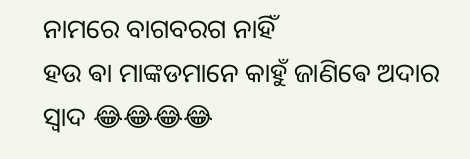ନାମରେ ବାଗବରଗ ନାହିଁ
ହଉ ଵା ମାଙ୍କଡମାନେ କାହୁଁ ଜାଣିଵେ ଅଦାର ସ୍ବାଦ 😂😂😂😂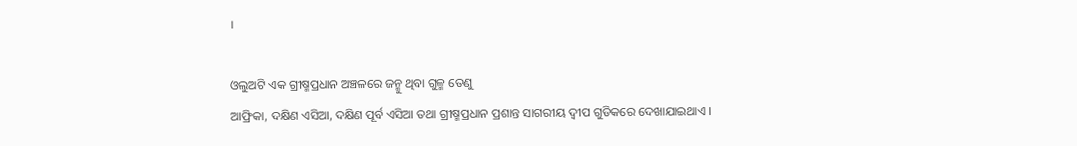।

ଓଲୁଅଟି ଏକ ଗ୍ରୀଷ୍ମପ୍ରଧାନ ଅଞ୍ଚଳରେ ଜନ୍ମୁ ଥିବା ଗୁଳ୍ମ ତେଣୁ
ଆଫ୍ରିକା, ଦକ୍ଷିଣ ଏସିଆ, ଦକ୍ଷିଣ ପୂର୍ବ ଏସିଆ ତଥା ଗ୍ରୀଷ୍ମପ୍ରଧାନ ପ୍ରଶାନ୍ତ ସାଗରୀୟ ଦ୍ବୀପ ଗୁଡିକରେ ଦେଖାଯାଇଥାଏ ।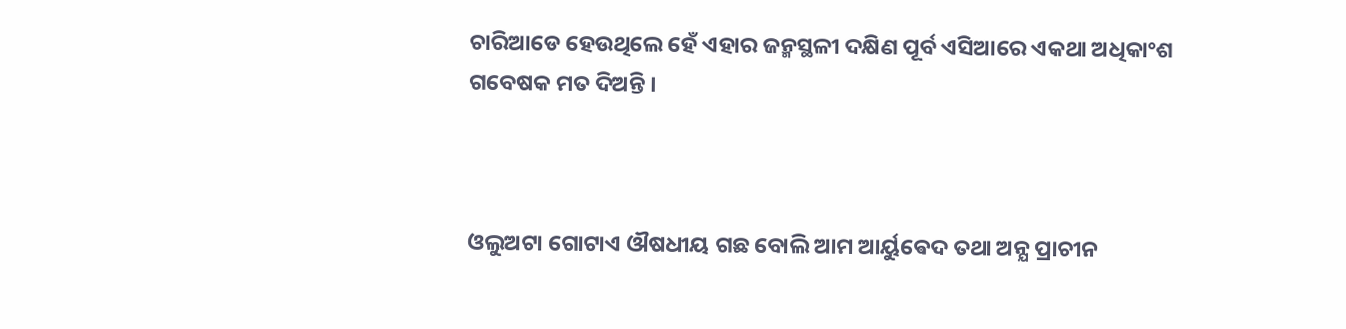ଚାରିଆଡେ ହେଉଥିଲେ ହେଁ ଏହାର ଜନ୍ମସ୍ଥଳୀ ଦକ୍ଷିଣ ପୂର୍ବ ଏସିଆରେ ଏକଥା ଅଧିକାଂଶ ଗବେଷକ ମତ ଦିଅନ୍ତି ।



ଓଲୁଅଟା ଗୋଟାଏ ଔଷଧୀୟ ଗଛ ବୋଲି ଆମ ଆର୍ୟୁଵେଦ ତଥା ଅନ୍ଯ ପ୍ରାଚୀନ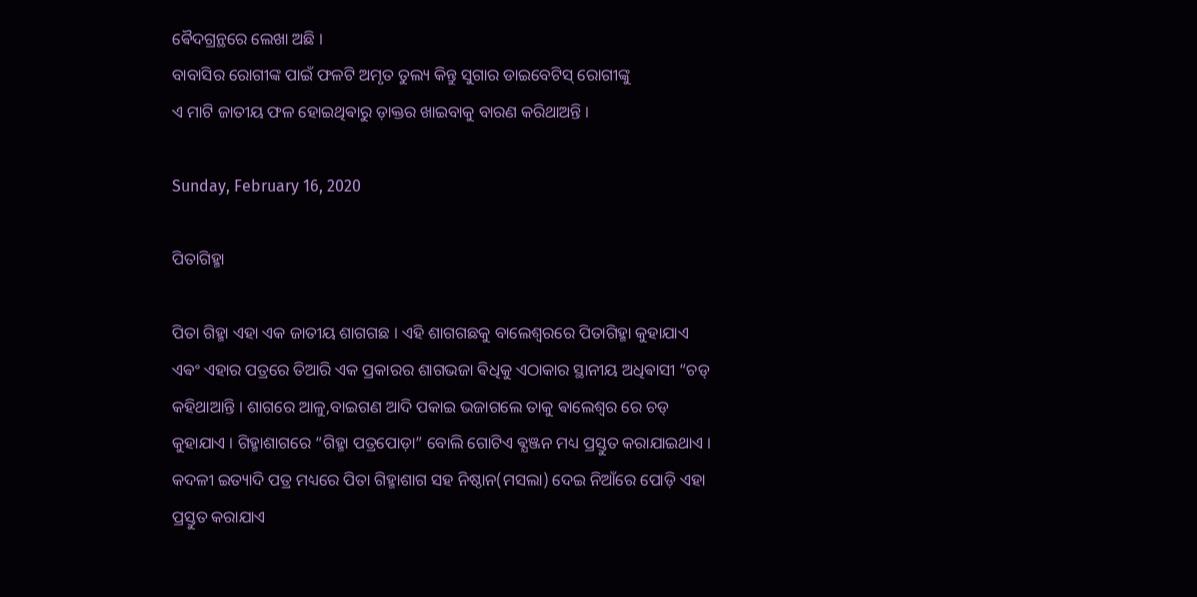ଵୈଦଗ୍ରନ୍ଥରେ ଲେଖା ଅଛି ।
ବାବାସିର ରୋଗୀଙ୍କ ପାଇଁ ଫଳଟି ଅମୃତ ତୁଲ୍ୟ କିନ୍ତୁ ସୁଗାର ଡାଇବେଟିସ୍ ରୋଗୀଙ୍କୁ
ଏ ମାଟି ଜାତୀୟ ଫଳ ହୋଇଥିଵାରୁ ଡ଼ାକ୍ତର ଖାଇବାକୁ ବାରଣ କରିଥାଅନ୍ତି ।

Sunday, February 16, 2020

ପିତାଗିହ୍ମା

ପିତା ଗିହ୍ମା ଏହା ଏକ ଜାତୀୟ ଶାଗଗଛ । ଏହି ଶାଗଗଛକୁ ବାଲେଶ୍ଵରରେ ପିତାଗିହ୍ମା କୁହାଯାଏ ଏଵଂ ଏହାର ପତ୍ରରେ ତିଆରି ଏକ ପ୍ରକାରର ଶାଗଭଜା ଵିଧିକୁ ଏଠାକାର ସ୍ଥାନୀୟ ଅଧିଵାସୀ “ଚଡ୍ କହିଥାଆନ୍ତି । ଶାଗରେ ଆଳୁ,ବାଇଗଣ ଆଦି ପକାଇ ଭଜାଗଲେ ତାକୁ ଵାଲେଶ୍ଵର ରେ ଚଡ୍ କୁହାଯାଏ । ଗିହ୍ମାଶାଗରେ “ଗିହ୍ମା ପତ୍ରପୋଡ଼ା” ବୋଲି ଗୋଟିଏ ଵ୍ଯଞ୍ଜନ ମଧ୍ୟ ପ୍ରସ୍ତୁତ କରାଯାଇଥାଏ । କଦଳୀ ଇତ୍ୟାଦି ପତ୍ର ମଧ୍ୟରେ ପିତା ଗିହ୍ମାଶାଗ ସହ ନିଷ୍ଠାନ(ମସଲା) ଦେଇ ନିଆଁରେ ପୋଡ଼ି ଏହା ପ୍ରସ୍ତୁତ କରାଯାଏ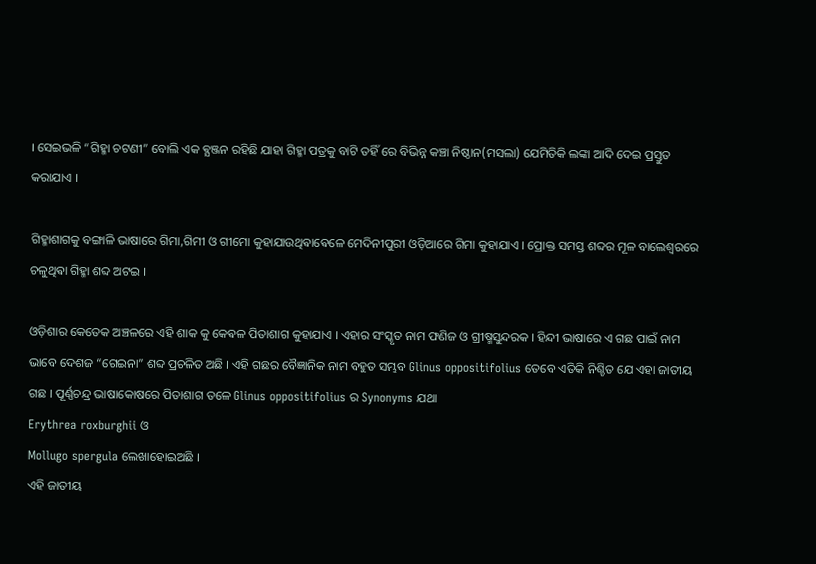। ସେଇଭଳି “ଗିହ୍ମା ଚଟଣୀ” ବୋଲି ଏକ ଵ୍ଯଞ୍ଜନ ରହିଛି ଯାହା ଗିହ୍ମା ପତ୍ରକୁ ବାଟି ତହିଁ ରେ ବିଭିନ୍ନ କଞ୍ଚା ନିଷ୍ଠାନ(ମସଲା) ଯେମିତିକି ଲଙ୍କା ଆଦି ଦେଇ ପ୍ରସ୍ତୁତ କରାଯାଏ ।

ଗିହ୍ମାଶାଗକୁ ବଙ୍ଗାଳି ଭାଷାରେ ଗିମା,ଗିମୀ ଓ ଗୀମୋ କୁହାଯାଉଥିଵାଵେଳେ ମେଦିନୀପୁରୀ ଓଡ଼ିଆରେ ଗିମା କୁହାଯାଏ । ପ୍ରୋକ୍ତ ସମସ୍ତ ଶବ୍ଦର ମୂଳ ବାଲେଶ୍ବରରେ ଚଳୁଥିଵା ଗିହ୍ମା ଶବ୍ଦ ଅଟଇ ।

ଓଡ଼ିଶାର କେତେକ ଅଞ୍ଚଳରେ ଏହି ଶାକ କୁ କେଵଳ ପିତାଶାଗ କୁହାଯାଏ । ଏହାର ସଂସ୍କୃତ ନାମ ଫଣିଜ ଓ ଗ୍ରୀଷ୍ମସୁନ୍ଦରକ । ହିନ୍ଦୀ ଭାଷାରେ ଏ ଗଛ ପାଇଁ ନାମ ଭାବେ ଦେଶଜ “ଗେଇନା” ଶବ୍ଦ ପ୍ରଚଳିତ ଅଛି । ଏହି ଗଛର ବୈଜ୍ଞାନିକ ନାମ ବହୁତ ସମ୍ଭବ Glinus oppositifolius ତେବେ ଏତିକି ନିଶ୍ଚିତ ଯେ ଏହା ଜାତୀୟ ଗଛ । ପୂର୍ଣ୍ଣଚନ୍ଦ୍ର ଭାଷାକୋଷରେ ପିତାଶାଗ ତଳେ Glinus oppositifolius ର Synonyms ଯଥା
Erythrea roxburghii ଓ
Mollugo spergula ଲେଖାହୋଇଅଛି ।
ଏହି ଜାତୀୟ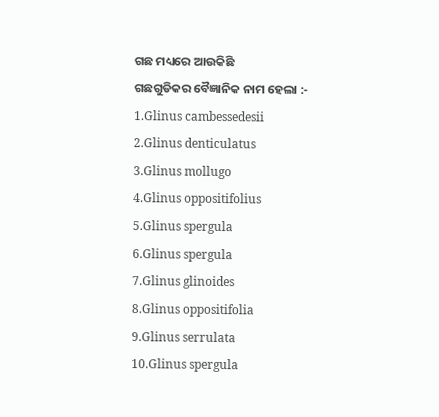ଗଛ ମଧ୍ୟରେ ଆଉକିଛି
ଗଛଗୁଡିକର ବୈଜ୍ଞାନିକ ନାମ ହେଲା :-
1.Glinus cambessedesii
2.Glinus denticulatus
3.Glinus mollugo
4.Glinus oppositifolius
5.Glinus spergula
6.Glinus spergula
7.Glinus glinoides
8.Glinus oppositifolia
9.Glinus serrulata
10.Glinus spergula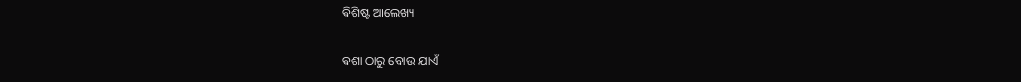ଵିଶିଷ୍ଟ ଆଲେଖ୍ୟ

ଵଶା ଠାରୁ ବୋଉ ଯାଏଁ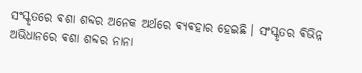ସଂସ୍କୃତରେ ଵଶା ଶବ୍ଦର ଅନେକ ଅର୍ଥରେ ଵ୍ଯଵହାର ହେଇଛି । ସଂସ୍କୃତର ଵିଭିନ୍ନ ଅଭିଧାନରେ ଵଶା ଶବ୍ଦର ନାନା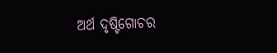ଅର୍ଥ ଦୃଷ୍ଟିଗୋଚର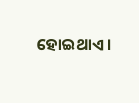ହୋଇଥାଏ ।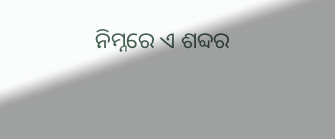ନିମ୍ନରେ ଏ ଶବ୍ଦର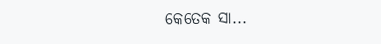କେତେକ ସା...